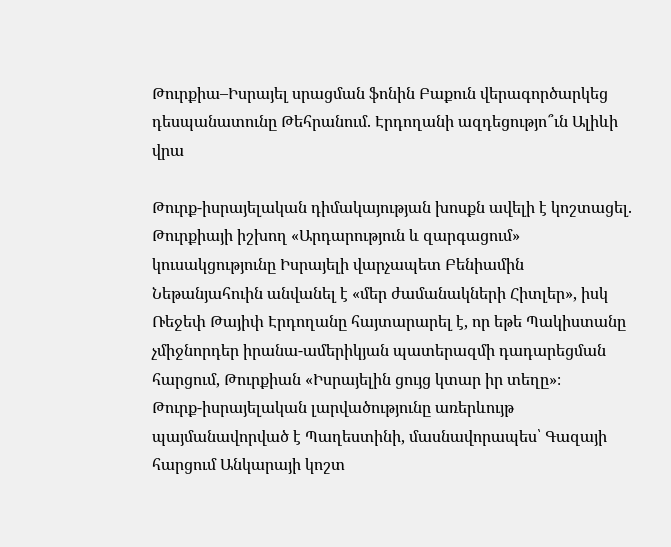Թուրքիա–Իսրայել սրացման ֆոնին Բաքուն վերագործարկեց դեսպանատունը Թեհրանում. Էրդողանի ազդեցությո՞ւն Ալիևի վրա

Թուրք-իսրայելական դիմակայության խոսքն ավելի է կոշտացել. Թուրքիայի իշխող «Արդարություն և զարգացում» կուսակցությունը Իսրայելի վարչապետ Բենիամին Նեթանյահուին անվանել է «մեր ժամանակների Հիտլեր», իսկ Ռեջեփ Թայիփ Էրդողանը հայտարարել է, որ եթե Պակիստանը չմիջնորդեր իրանա-ամերիկյան պատերազմի դադարեցման հարցում, Թուրքիան «Իսրայելին ցույց կտար իր տեղը»։
Թուրք-իսրայելական լարվածությունը առերևույթ պայմանավորված է Պաղեստինի, մասնավորապես՝ Գազայի հարցում Անկարայի կոշտ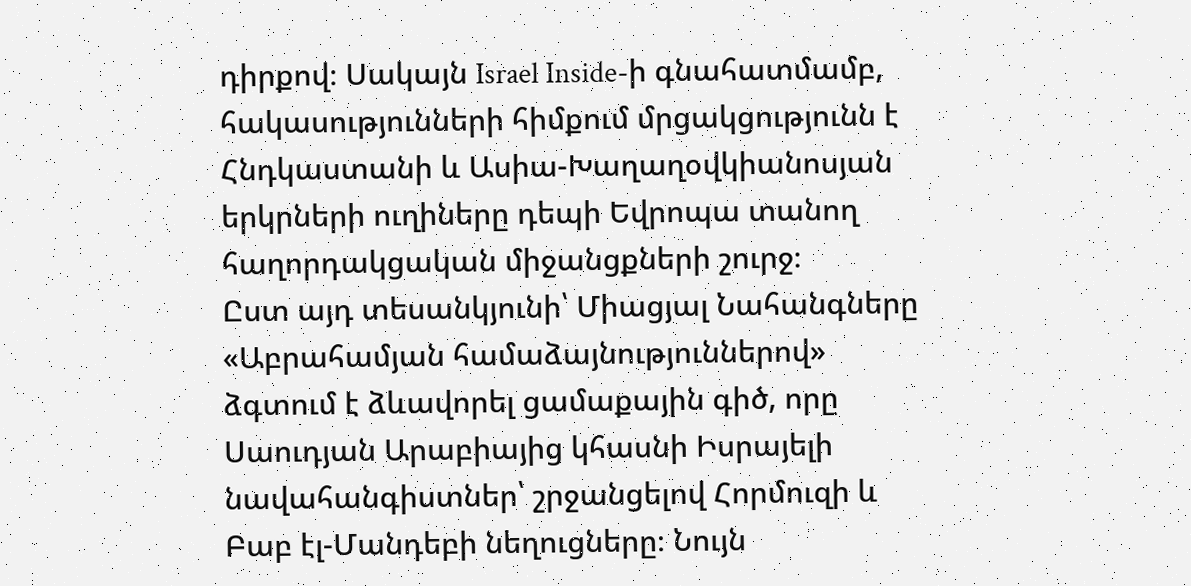դիրքով։ Սակայն Israel Inside-ի գնահատմամբ, հակասությունների հիմքում մրցակցությունն է Հնդկաստանի և Ասիա-Խաղաղօվկիանոսյան երկրների ուղիները դեպի Եվրոպա տանող հաղորդակցական միջանցքների շուրջ։
Ըստ այդ տեսանկյունի՝ Միացյալ Նահանգները «Աբրահամյան համաձայնություններով» ձգտում է ձևավորել ցամաքային գիծ, որը Սաուդյան Արաբիայից կհասնի Իսրայելի նավահանգիստներ՝ շրջանցելով Հորմուզի և Բաբ էլ-Մանդեբի նեղուցները։ Նույն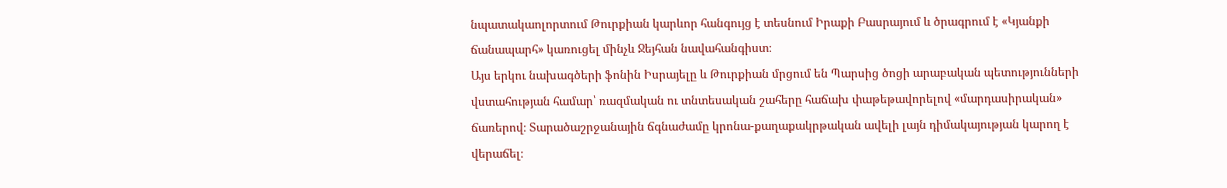նպատակաոլորտում Թուրքիան կարևոր հանգույց է տեսնում Իրաքի Բասրայում և ծրագրում է «Կյանքի ճանապարհ» կառուցել մինչև Ջեյհան նավահանգիստ։
Այս երկու նախագծերի ֆոնին Իսրայելը և Թուրքիան մրցում են Պարսից ծոցի արաբական պետությունների վստահության համար՝ ռազմական ու տնտեսական շահերը հաճախ փաթեթավորելով «մարդասիրական» ճառերով։ Տարածաշրջանային ճգնաժամը կրոնա-քաղաքակրթական ավելի լայն դիմակայության կարող է վերաճել։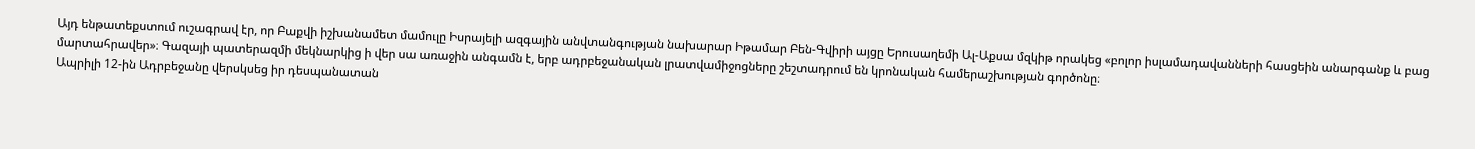Այդ ենթատեքստում ուշագրավ էր, որ Բաքվի իշխանամետ մամուլը Իսրայելի ազգային անվտանգության նախարար Իթամար Բեն-Գվիրի այցը Երուսաղեմի Ալ-Աքսա մզկիթ որակեց «բոլոր իսլամադավանների հասցեին անարգանք և բաց մարտահրավեր»։ Գազայի պատերազմի մեկնարկից ի վեր սա առաջին անգամն է, երբ ադրբեջանական լրատվամիջոցները շեշտադրում են կրոնական համերաշխության գործոնը։
Ապրիլի 12-ին Ադրբեջանը վերսկսեց իր դեսպանատան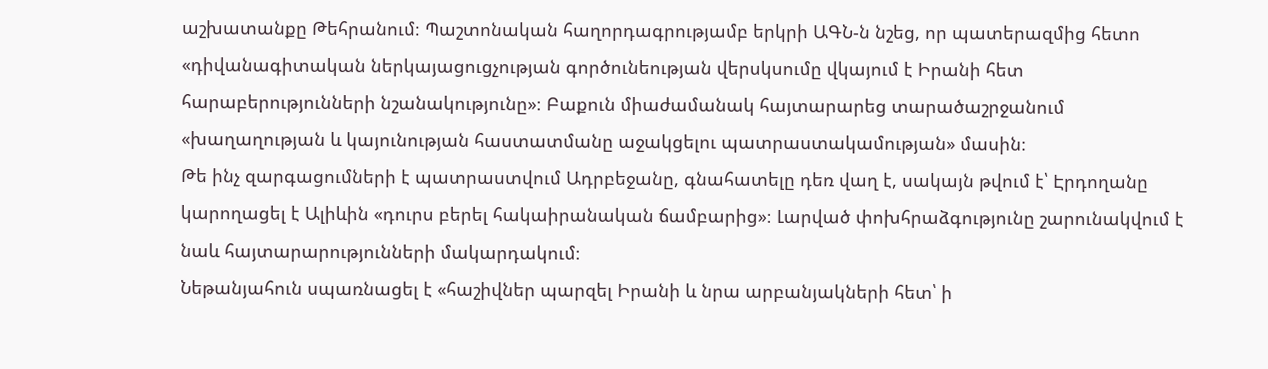աշխատանքը Թեհրանում։ Պաշտոնական հաղորդագրությամբ երկրի ԱԳՆ-ն նշեց, որ պատերազմից հետո «դիվանագիտական ներկայացուցչության գործունեության վերսկսումը վկայում է Իրանի հետ հարաբերությունների նշանակությունը»։ Բաքուն միաժամանակ հայտարարեց տարածաշրջանում «խաղաղության և կայունության հաստատմանը աջակցելու պատրաստակամության» մասին։
Թե ինչ զարգացումների է պատրաստվում Ադրբեջանը, գնահատելը դեռ վաղ է, սակայն թվում է՝ Էրդողանը կարողացել է Ալիևին «դուրս բերել հակաիրանական ճամբարից»։ Լարված փոխհրաձգությունը շարունակվում է նաև հայտարարությունների մակարդակում։
Նեթանյահուն սպառնացել է «հաշիվներ պարզել Իրանի և նրա արբանյակների հետ՝ ի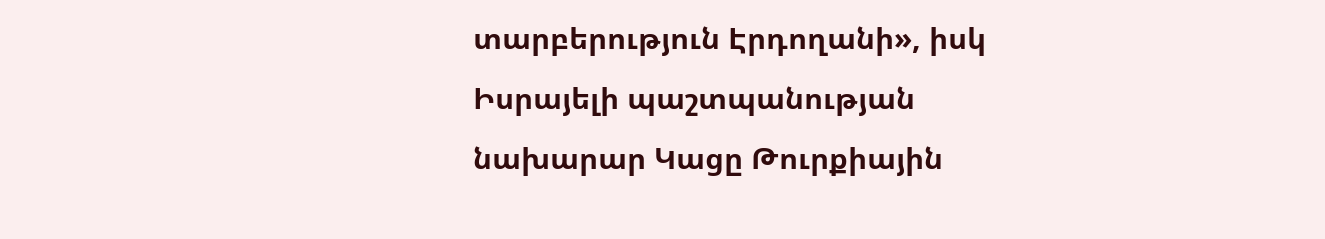տարբերություն Էրդողանի», իսկ Իսրայելի պաշտպանության նախարար Կացը Թուրքիային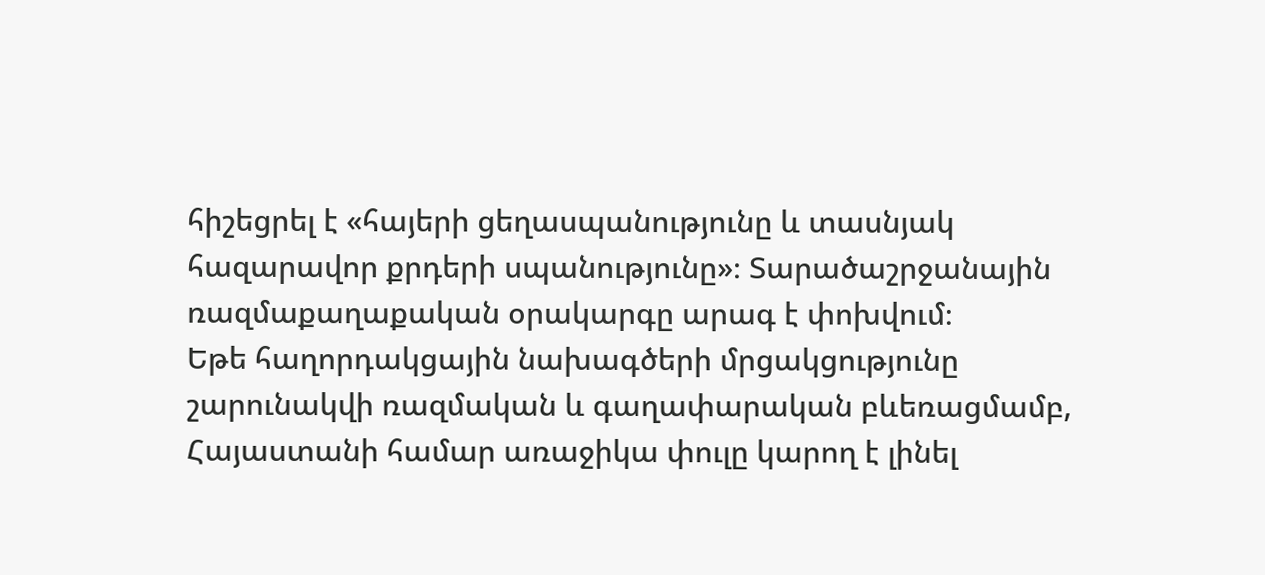հիշեցրել է «հայերի ցեղասպանությունը և տասնյակ հազարավոր քրդերի սպանությունը»։ Տարածաշրջանային ռազմաքաղաքական օրակարգը արագ է փոխվում։
Եթե հաղորդակցային նախագծերի մրցակցությունը շարունակվի ռազմական և գաղափարական բևեռացմամբ, Հայաստանի համար առաջիկա փուլը կարող է լինել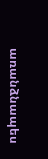առանձնապես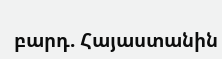բարդ. Հայաստանին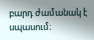բարդ ժամանակ է սպասում։